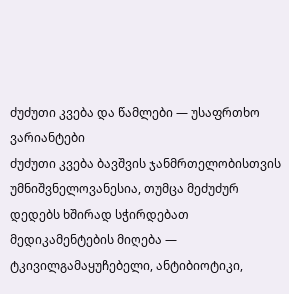ძუძუთი კვება და წამლები — უსაფრთხო ვარიანტები
ძუძუთი კვება ბავშვის ჯანმრთელობისთვის უმნიშვნელოვანესია, თუმცა მეძუძურ დედებს ხშირად სჭირდებათ მედიკამენტების მიღება — ტკივილგამაყუჩებელი, ანტიბიოტიკი,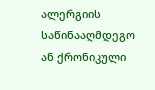ალერგიის საწინააღმდეგო ან ქრონიკული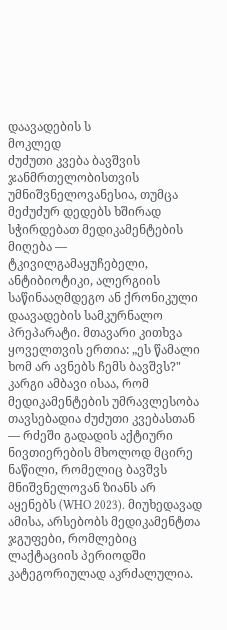დაავადების ს
მოკლედ
ძუძუთი კვება ბავშვის ჯანმრთელობისთვის უმნიშვნელოვანესია, თუმცა მეძუძურ დედებს ხშირად სჭირდებათ მედიკამენტების მიღება — ტკივილგამაყუჩებელი, ანტიბიოტიკი, ალერგიის საწინააღმდეგო ან ქრონიკული დაავადების სამკურნალო პრეპარატი. მთავარი კითხვა ყოველთვის ერთია: „ეს წამალი ხომ არ ავნებს ჩემს ბავშვს?" კარგი ამბავი ისაა, რომ მედიკამენტების უმრავლესობა თავსებადია ძუძუთი კვებასთან — რძეში გადადის აქტიური ნივთიერების მხოლოდ მცირე ნაწილი, რომელიც ბავშვს მნიშვნელოვან ზიანს არ აყენებს (WHO 2023). მიუხედავად ამისა, არსებობს მედიკამენტთა ჯგუფები, რომლებიც ლაქტაციის პერიოდში კატეგორიულად აკრძალულია.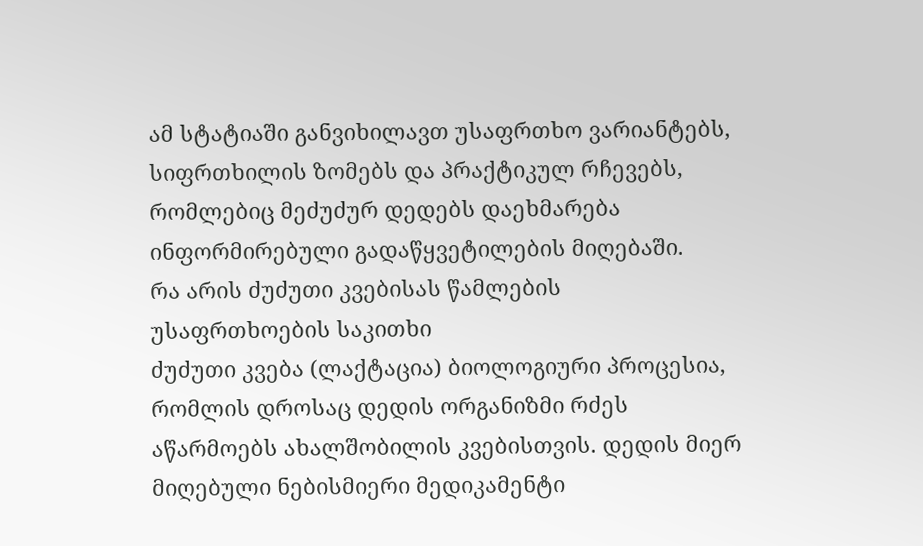ამ სტატიაში განვიხილავთ უსაფრთხო ვარიანტებს, სიფრთხილის ზომებს და პრაქტიკულ რჩევებს, რომლებიც მეძუძურ დედებს დაეხმარება ინფორმირებული გადაწყვეტილების მიღებაში.
რა არის ძუძუთი კვებისას წამლების უსაფრთხოების საკითხი
ძუძუთი კვება (ლაქტაცია) ბიოლოგიური პროცესია, რომლის დროსაც დედის ორგანიზმი რძეს აწარმოებს ახალშობილის კვებისთვის. დედის მიერ მიღებული ნებისმიერი მედიკამენტი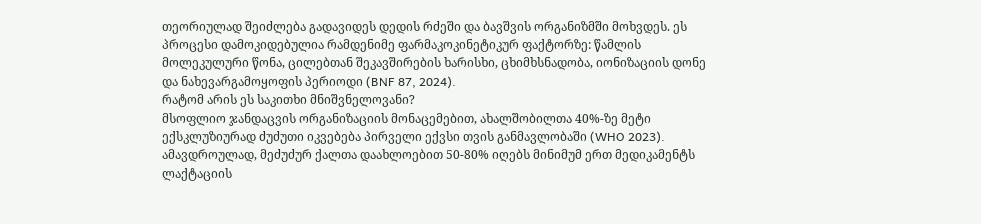თეორიულად შეიძლება გადავიდეს დედის რძეში და ბავშვის ორგანიზმში მოხვდეს. ეს პროცესი დამოკიდებულია რამდენიმე ფარმაკოკინეტიკურ ფაქტორზე: წამლის მოლეკულური წონა, ცილებთან შეკავშირების ხარისხი, ცხიმხსნადობა, იონიზაციის დონე და ნახევარგამოყოფის პერიოდი (BNF 87, 2024).
რატომ არის ეს საკითხი მნიშვნელოვანი?
მსოფლიო ჯანდაცვის ორგანიზაციის მონაცემებით, ახალშობილთა 40%-ზე მეტი ექსკლუზიურად ძუძუთი იკვებება პირველი ექვსი თვის განმავლობაში (WHO 2023). ამავდროულად, მეძუძურ ქალთა დაახლოებით 50-80% იღებს მინიმუმ ერთ მედიკამენტს ლაქტაციის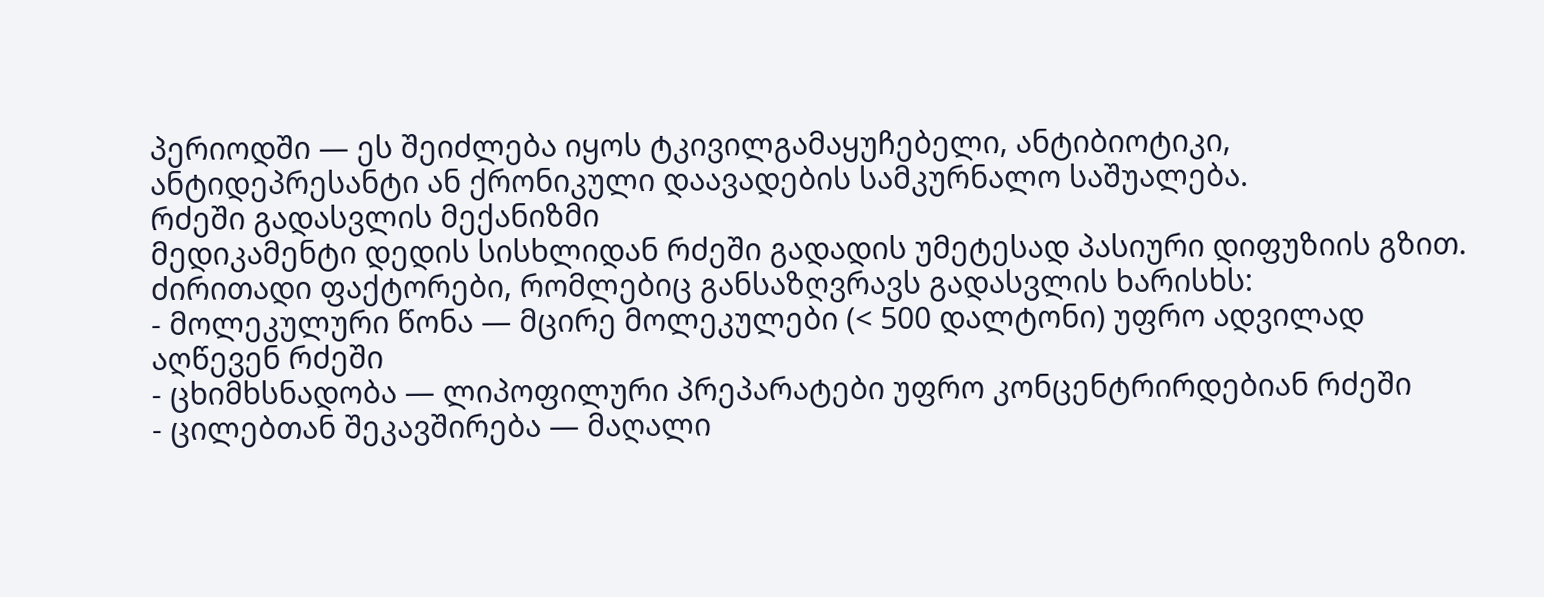პერიოდში — ეს შეიძლება იყოს ტკივილგამაყუჩებელი, ანტიბიოტიკი, ანტიდეპრესანტი ან ქრონიკული დაავადების სამკურნალო საშუალება.
რძეში გადასვლის მექანიზმი
მედიკამენტი დედის სისხლიდან რძეში გადადის უმეტესად პასიური დიფუზიის გზით. ძირითადი ფაქტორები, რომლებიც განსაზღვრავს გადასვლის ხარისხს:
- მოლეკულური წონა — მცირე მოლეკულები (< 500 დალტონი) უფრო ადვილად აღწევენ რძეში
- ცხიმხსნადობა — ლიპოფილური პრეპარატები უფრო კონცენტრირდებიან რძეში
- ცილებთან შეკავშირება — მაღალი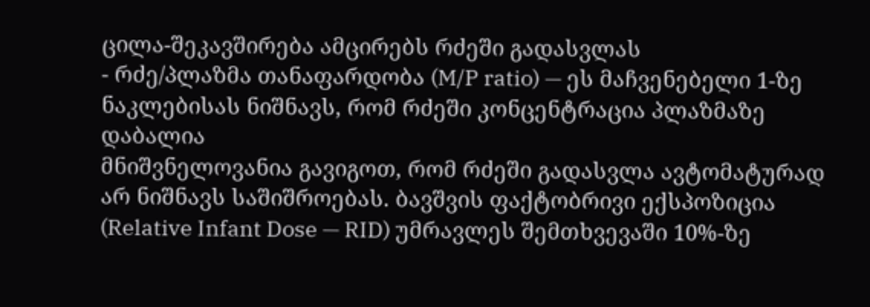ცილა-შეკავშირება ამცირებს რძეში გადასვლას
- რძე/პლაზმა თანაფარდობა (M/P ratio) — ეს მაჩვენებელი 1-ზე ნაკლებისას ნიშნავს, რომ რძეში კონცენტრაცია პლაზმაზე დაბალია
მნიშვნელოვანია გავიგოთ, რომ რძეში გადასვლა ავტომატურად არ ნიშნავს საშიშროებას. ბავშვის ფაქტობრივი ექსპოზიცია (Relative Infant Dose — RID) უმრავლეს შემთხვევაში 10%-ზე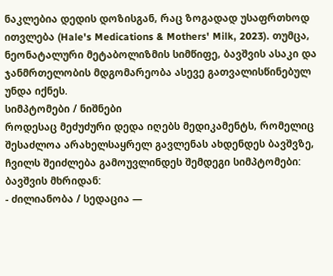ნაკლებია დედის დოზისგან, რაც ზოგადად უსაფრთხოდ ითვლება (Hale's Medications & Mothers' Milk, 2023). თუმცა, ნეონატალური მეტაბოლიზმის სიმწიფე, ბავშვის ასაკი და ჯანმრთელობის მდგომარეობა ასევე გათვალისწინებულ უნდა იქნეს.
სიმპტომები / ნიშნები
როდესაც მეძუძური დედა იღებს მედიკამენტს, რომელიც შესაძლოა არახელსაყრელ გავლენას ახდენდეს ბავშვზე, ჩვილს შეიძლება გამოუვლინდეს შემდეგი სიმპტომები:
ბავშვის მხრიდან:
- ძილიანობა / სედაცია —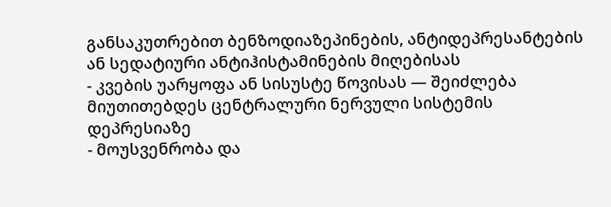განსაკუთრებით ბენზოდიაზეპინების, ანტიდეპრესანტების ან სედატიური ანტიჰისტამინების მიღებისას
- კვების უარყოფა ან სისუსტე წოვისას — შეიძლება მიუთითებდეს ცენტრალური ნერვული სისტემის დეპრესიაზე
- მოუსვენრობა და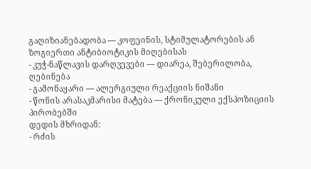გაღიზიანებადობა — კოფეინის, სტიმულატორების ან ზოგიერთი ანტიბიოტიკის მიღებისას
- კუჭ-ნაწლავის დარღვევები — დიარეა, შებერილობა, ღებინება
- გამონაყარი — ალერგიული რეაქციის ნიშანი
- წონის არასაკმარისი მატება — ქრონიკული ექსპოზიციის პირობებში
დედის მხრიდან:
- რძის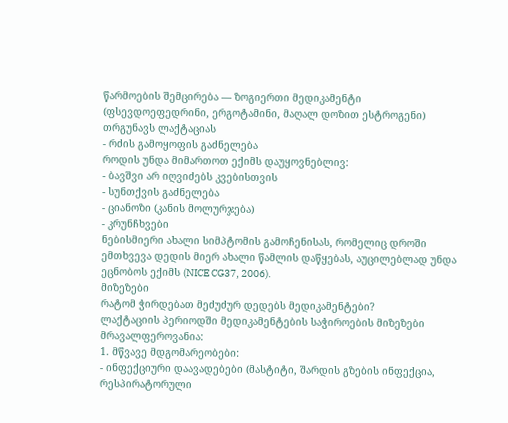წარმოების შემცირება — ზოგიერთი მედიკამენტი (ფსევდოეფედრინი, ერგოტამინი, მაღალ დოზით ესტროგენი) თრგუნავს ლაქტაციას
- რძის გამოყოფის გაძნელება
როდის უნდა მიმართოთ ექიმს დაუყოვნებლივ:
- ბავშვი არ იღვიძებს კვებისთვის
- სუნთქვის გაძნელება
- ციანოზი (კანის მოლურჯება)
- კრუნჩხვები
ნებისმიერი ახალი სიმპტომის გამოჩენისას, რომელიც დროში ემთხვევა დედის მიერ ახალი წამლის დაწყებას, აუცილებლად უნდა ეცნობოს ექიმს (NICE CG37, 2006).
მიზეზები
რატომ ჭირდებათ მეძუძურ დედებს მედიკამენტები?
ლაქტაციის პერიოდში მედიკამენტების საჭიროების მიზეზები მრავალფეროვანია:
1. მწვავე მდგომარეობები:
- ინფექციური დაავადებები (მასტიტი, შარდის გზების ინფექცია, რესპირატორული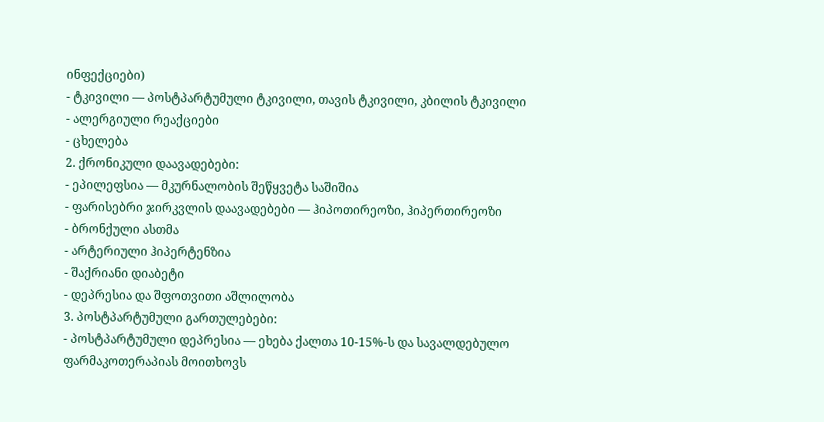ინფექციები)
- ტკივილი — პოსტპარტუმული ტკივილი, თავის ტკივილი, კბილის ტკივილი
- ალერგიული რეაქციები
- ცხელება
2. ქრონიკული დაავადებები:
- ეპილეფსია — მკურნალობის შეწყვეტა საშიშია
- ფარისებრი ჯირკვლის დაავადებები — ჰიპოთირეოზი, ჰიპერთირეოზი
- ბრონქული ასთმა
- არტერიული ჰიპერტენზია
- შაქრიანი დიაბეტი
- დეპრესია და შფოთვითი აშლილობა
3. პოსტპარტუმული გართულებები:
- პოსტპარტუმული დეპრესია — ეხება ქალთა 10-15%-ს და სავალდებულო ფარმაკოთერაპიას მოითხოვს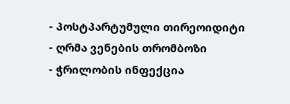- პოსტპარტუმული თირეოიდიტი
- ღრმა ვენების თრომბოზი
- ჭრილობის ინფექცია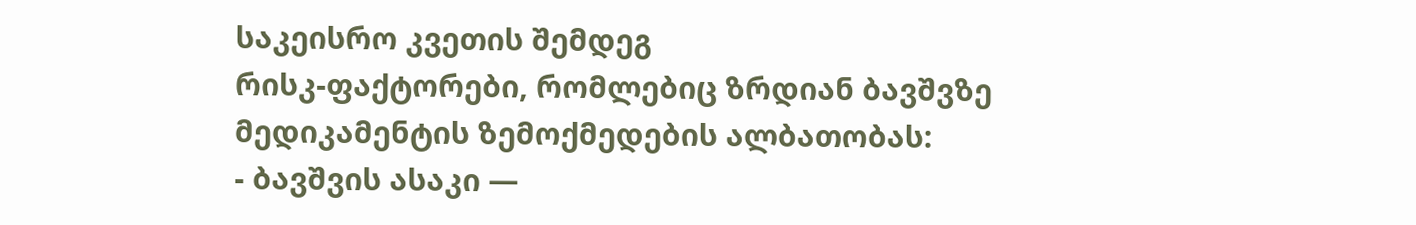საკეისრო კვეთის შემდეგ
რისკ-ფაქტორები, რომლებიც ზრდიან ბავშვზე მედიკამენტის ზემოქმედების ალბათობას:
- ბავშვის ასაკი —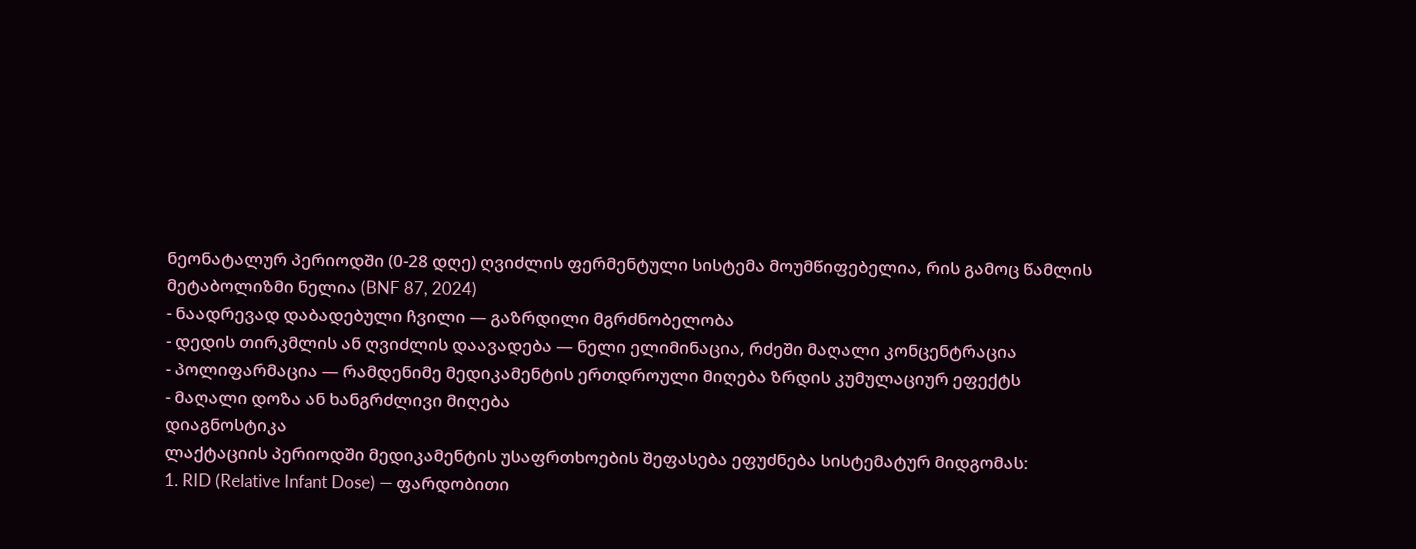ნეონატალურ პერიოდში (0-28 დღე) ღვიძლის ფერმენტული სისტემა მოუმწიფებელია, რის გამოც წამლის მეტაბოლიზმი ნელია (BNF 87, 2024)
- ნაადრევად დაბადებული ჩვილი — გაზრდილი მგრძნობელობა
- დედის თირკმლის ან ღვიძლის დაავადება — ნელი ელიმინაცია, რძეში მაღალი კონცენტრაცია
- პოლიფარმაცია — რამდენიმე მედიკამენტის ერთდროული მიღება ზრდის კუმულაციურ ეფექტს
- მაღალი დოზა ან ხანგრძლივი მიღება
დიაგნოსტიკა
ლაქტაციის პერიოდში მედიკამენტის უსაფრთხოების შეფასება ეფუძნება სისტემატურ მიდგომას:
1. RID (Relative Infant Dose) — ფარდობითი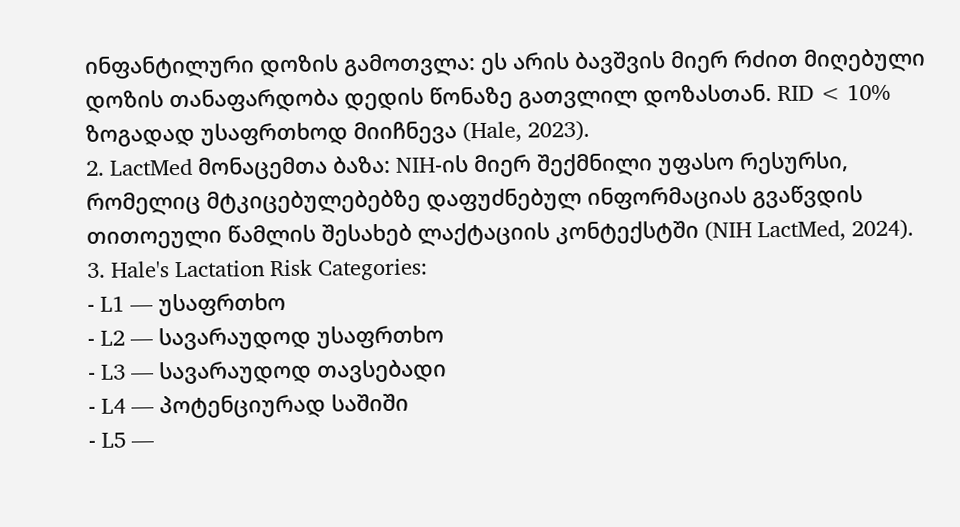ინფანტილური დოზის გამოთვლა: ეს არის ბავშვის მიერ რძით მიღებული დოზის თანაფარდობა დედის წონაზე გათვლილ დოზასთან. RID < 10% ზოგადად უსაფრთხოდ მიიჩნევა (Hale, 2023).
2. LactMed მონაცემთა ბაზა: NIH-ის მიერ შექმნილი უფასო რესურსი, რომელიც მტკიცებულებებზე დაფუძნებულ ინფორმაციას გვაწვდის თითოეული წამლის შესახებ ლაქტაციის კონტექსტში (NIH LactMed, 2024).
3. Hale's Lactation Risk Categories:
- L1 — უსაფრთხო
- L2 — სავარაუდოდ უსაფრთხო
- L3 — სავარაუდოდ თავსებადი
- L4 — პოტენციურად საშიში
- L5 —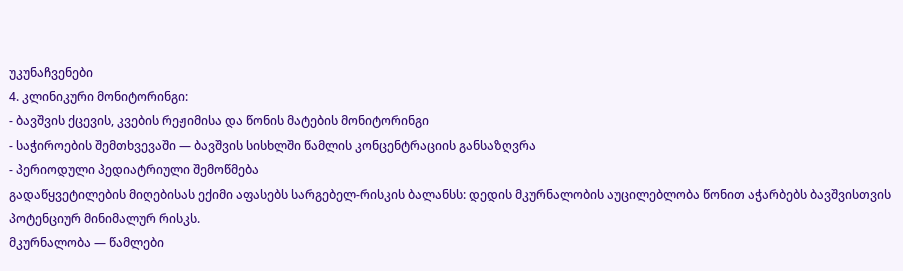უკუნაჩვენები
4. კლინიკური მონიტორინგი:
- ბავშვის ქცევის, კვების რეჟიმისა და წონის მატების მონიტორინგი
- საჭიროების შემთხვევაში — ბავშვის სისხლში წამლის კონცენტრაციის განსაზღვრა
- პერიოდული პედიატრიული შემოწმება
გადაწყვეტილების მიღებისას ექიმი აფასებს სარგებელ-რისკის ბალანსს: დედის მკურნალობის აუცილებლობა წონით აჭარბებს ბავშვისთვის პოტენციურ მინიმალურ რისკს.
მკურნალობა — წამლები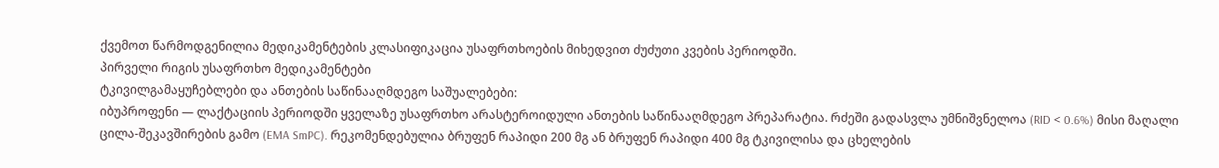ქვემოთ წარმოდგენილია მედიკამენტების კლასიფიკაცია უსაფრთხოების მიხედვით ძუძუთი კვების პერიოდში.
პირველი რიგის უსაფრთხო მედიკამენტები
ტკივილგამაყუჩებლები და ანთების საწინააღმდეგო საშუალებები:
იბუპროფენი — ლაქტაციის პერიოდში ყველაზე უსაფრთხო არასტეროიდული ანთების საწინააღმდეგო პრეპარატია. რძეში გადასვლა უმნიშვნელოა (RID < 0.6%) მისი მაღალი ცილა-შეკავშირების გამო (EMA SmPC). რეკომენდებულია ბრუფენ რაპიდი 200 მგ ან ბრუფენ რაპიდი 400 მგ ტკივილისა და ცხელების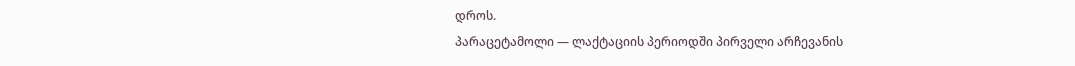დროს.
პარაცეტამოლი — ლაქტაციის პერიოდში პირველი არჩევანის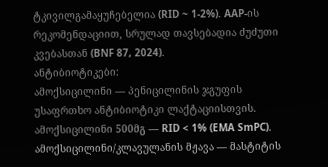ტკივილგამაყუჩებელია (RID ~ 1-2%). AAP-ის რეკომენდაციით, სრულად თავსებადია ძუძუთი კვებასთან (BNF 87, 2024).
ანტიბიოტიკები:
ამოქსიცილინი — პენიცილინის ჯგუფის უსაფრთხო ანტიბიოტიკი ლაქტაციისთვის. ამოქსიცილინი 500მგ — RID < 1% (EMA SmPC).
ამოქსიცილინი/კლავულანის მჟავა — მასტიტის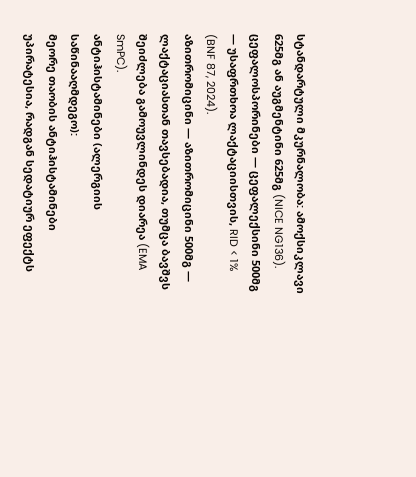სტანდარტული მკურნალობა: ამოქსიკლავი 625მგ ან აუგმენტინი 625მგ (NICE NG136).
ცეფალოსპორინები — ცეფალექსინი 500მგ — უსაფრთხოა ლაქტაციისთვის, RID < 1% (BNF 87, 2024).
აზითრომიცინი — აზითრომიცინი 500მგ — ლაქტაციასთან თავსებადია, თუმცა ბავშვს შეიძლება გამოუვლინდეს დიარეა (EMA SmPC).
ანტიჰისტამინები (ალერგიის საწინააღმდეგო):
მეორე თაობის ანტიჰისტამინები უპირატესია, რადგან სედატიურ ეფექტს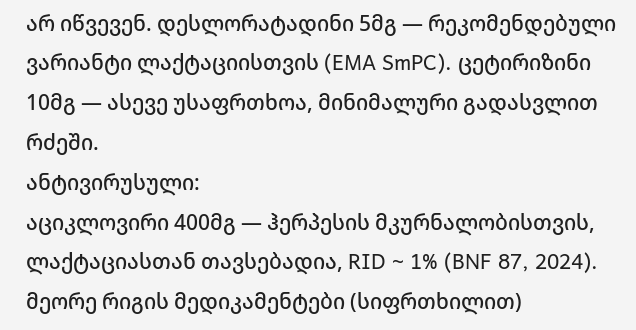არ იწვევენ. დესლორატადინი 5მგ — რეკომენდებული ვარიანტი ლაქტაციისთვის (EMA SmPC). ცეტირიზინი 10მგ — ასევე უსაფრთხოა, მინიმალური გადასვლით რძეში.
ანტივირუსული:
აციკლოვირი 400მგ — ჰერპესის მკურნალობისთვის, ლაქტაციასთან თავსებადია, RID ~ 1% (BNF 87, 2024).
მეორე რიგის მედიკამენტები (სიფრთხილით)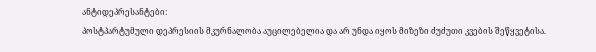ანტიდეპრესანტები:
პოსტპარტუმული დეპრესიის მკურნალობა აუცილებელია და არ უნდა იყოს მიზეზი ძუძუთი კვების შეწყვეტისა.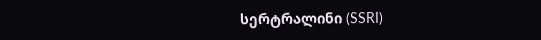სერტრალინი (SSRI)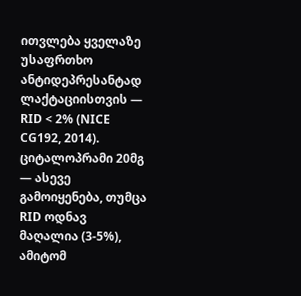ითვლება ყველაზე უსაფრთხო ანტიდეპრესანტად ლაქტაციისთვის — RID < 2% (NICE CG192, 2014). ციტალოპრამი 20მგ — ასევე გამოიყენება, თუმცა RID ოდნავ მაღალია (3-5%), ამიტომ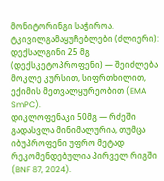მონიტორინგი საჭიროა.
ტკივილგამაყუჩებლები (ძლიერი):
დექსალგინი 25 მგ (დექსკეტოპროფენი) — შეიძლება მოკლე კურსით, სიფრთხილით, ექიმის მეთვალყურეობით (EMA SmPC).
დიკლოფენაკი 50მგ — რძეში გადასვლა მინიმალურია, თუმცა იბუპროფენი უფრო მეტად რეკომენდებულია პირველ რიგში (BNF 87, 2024).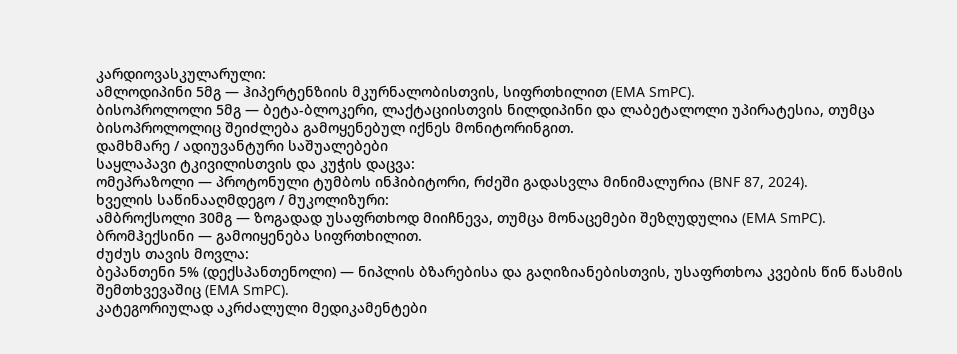კარდიოვასკულარული:
ამლოდიპინი 5მგ — ჰიპერტენზიის მკურნალობისთვის, სიფრთხილით (EMA SmPC).
ბისოპროლოლი 5მგ — ბეტა-ბლოკერი, ლაქტაციისთვის ნილდიპინი და ლაბეტალოლი უპირატესია, თუმცა ბისოპროლოლიც შეიძლება გამოყენებულ იქნეს მონიტორინგით.
დამხმარე / ადიუვანტური საშუალებები
საყლაპავი ტკივილისთვის და კუჭის დაცვა:
ომეპრაზოლი — პროტონული ტუმბოს ინჰიბიტორი, რძეში გადასვლა მინიმალურია (BNF 87, 2024).
ხველის საწინააღმდეგო / მუკოლიზური:
ამბროქსოლი 30მგ — ზოგადად უსაფრთხოდ მიიჩნევა, თუმცა მონაცემები შეზღუდულია (EMA SmPC).
ბრომჰექსინი — გამოიყენება სიფრთხილით.
ძუძუს თავის მოვლა:
ბეპანთენი 5% (დექსპანთენოლი) — ნიპლის ბზარებისა და გაღიზიანებისთვის, უსაფრთხოა კვების წინ წასმის შემთხვევაშიც (EMA SmPC).
კატეგორიულად აკრძალული მედიკამენტები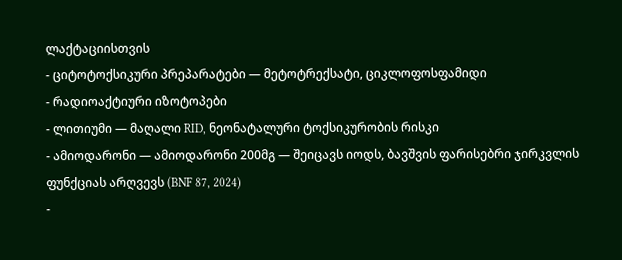ლაქტაციისთვის
- ციტოტოქსიკური პრეპარატები — მეტოტრექსატი, ციკლოფოსფამიდი
- რადიოაქტიური იზოტოპები
- ლითიუმი — მაღალი RID, ნეონატალური ტოქსიკურობის რისკი
- ამიოდარონი — ამიოდარონი 200მგ — შეიცავს იოდს, ბავშვის ფარისებრი ჯირკვლის ფუნქციას არღვევს (BNF 87, 2024)
-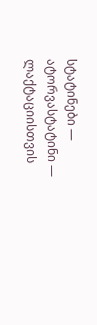სტატინები — ატორვასტატინი — ლაქტაციისთვის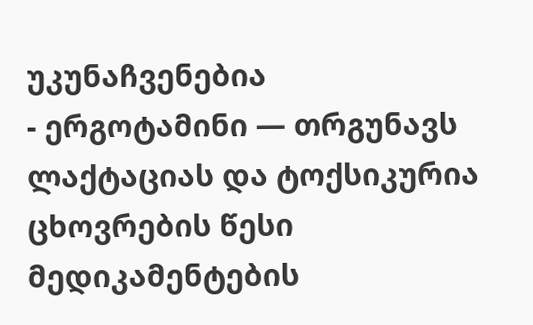უკუნაჩვენებია
- ერგოტამინი — თრგუნავს ლაქტაციას და ტოქსიკურია
ცხოვრების წესი
მედიკამენტების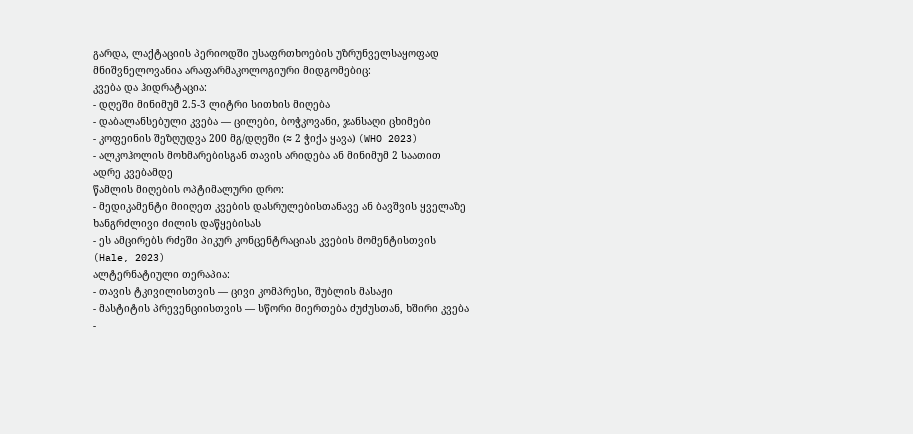გარდა, ლაქტაციის პერიოდში უსაფრთხოების უზრუნველსაყოფად მნიშვნელოვანია არაფარმაკოლოგიური მიდგომებიც:
კვება და ჰიდრატაცია:
- დღეში მინიმუმ 2.5-3 ლიტრი სითხის მიღება
- დაბალანსებული კვება — ცილები, ბოჭკოვანი, ჯანსაღი ცხიმები
- კოფეინის შეზღუდვა 200 მგ/დღეში (≈ 2 ჭიქა ყავა) (WHO 2023)
- ალკოჰოლის მოხმარებისგან თავის არიდება ან მინიმუმ 2 საათით ადრე კვებამდე
წამლის მიღების ოპტიმალური დრო:
- მედიკამენტი მიიღეთ კვების დასრულებისთანავე ან ბავშვის ყველაზე ხანგრძლივი ძილის დაწყებისას
- ეს ამცირებს რძეში პიკურ კონცენტრაციას კვების მომენტისთვის (Hale, 2023)
ალტერნატიული თერაპია:
- თავის ტკივილისთვის — ცივი კომპრესი, შუბლის მასაჟი
- მასტიტის პრევენციისთვის — სწორი მიერთება ძუძუსთან, ხშირი კვება
-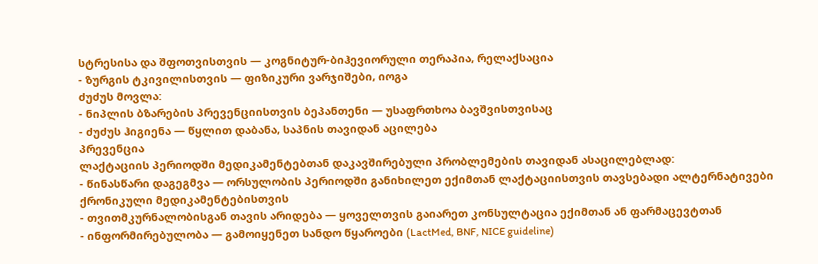სტრესისა და შფოთვისთვის — კოგნიტურ-ბიჰევიორული თერაპია, რელაქსაცია
- ზურგის ტკივილისთვის — ფიზიკური ვარჯიშები, იოგა
ძუძუს მოვლა:
- ნიპლის ბზარების პრევენციისთვის ბეპანთენი — უსაფრთხოა ბავშვისთვისაც
- ძუძუს ჰიგიენა — წყლით დაბანა, საპნის თავიდან აცილება
პრევენცია
ლაქტაციის პერიოდში მედიკამენტებთან დაკავშირებული პრობლემების თავიდან ასაცილებლად:
- წინასწარი დაგეგმვა — ორსულობის პერიოდში განიხილეთ ექიმთან ლაქტაციისთვის თავსებადი ალტერნატივები ქრონიკული მედიკამენტებისთვის
- თვითმკურნალობისგან თავის არიდება — ყოველთვის გაიარეთ კონსულტაცია ექიმთან ან ფარმაცევტთან
- ინფორმირებულობა — გამოიყენეთ სანდო წყაროები (LactMed, BNF, NICE guideline)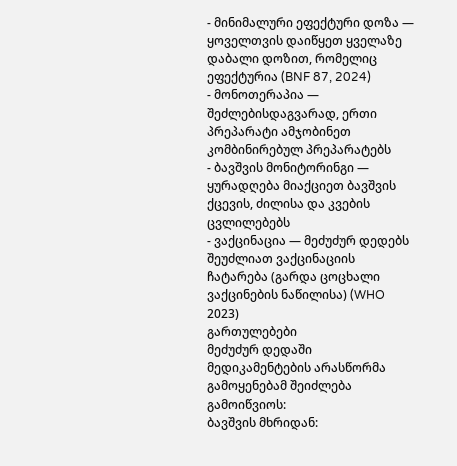- მინიმალური ეფექტური დოზა — ყოველთვის დაიწყეთ ყველაზე დაბალი დოზით, რომელიც ეფექტურია (BNF 87, 2024)
- მონოთერაპია — შეძლებისდაგვარად, ერთი პრეპარატი ამჯობინეთ კომბინირებულ პრეპარატებს
- ბავშვის მონიტორინგი — ყურადღება მიაქციეთ ბავშვის ქცევის, ძილისა და კვების ცვლილებებს
- ვაქცინაცია — მეძუძურ დედებს შეუძლიათ ვაქცინაციის ჩატარება (გარდა ცოცხალი ვაქცინების ნაწილისა) (WHO 2023)
გართულებები
მეძუძურ დედაში მედიკამენტების არასწორმა გამოყენებამ შეიძლება გამოიწვიოს:
ბავშვის მხრიდან: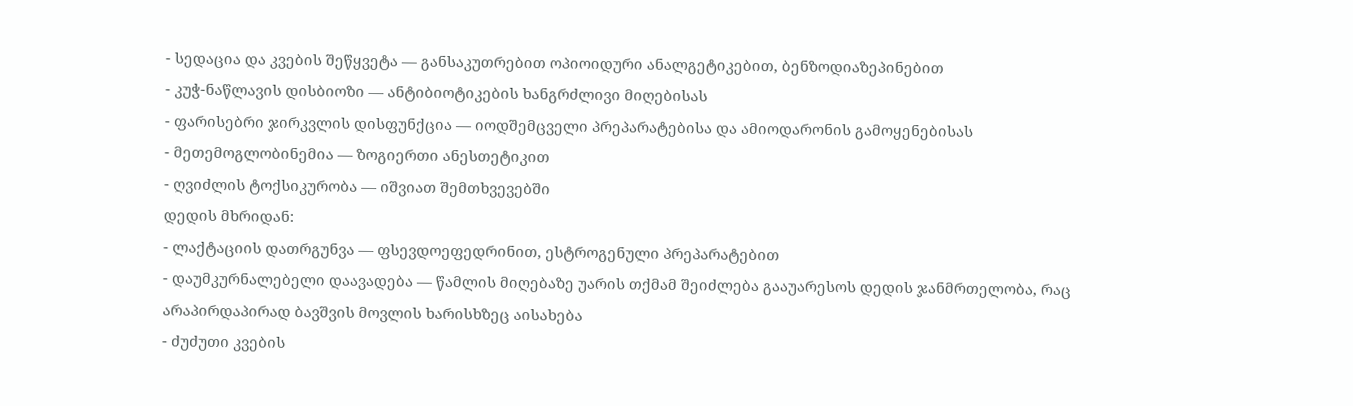- სედაცია და კვების შეწყვეტა — განსაკუთრებით ოპიოიდური ანალგეტიკებით, ბენზოდიაზეპინებით
- კუჭ-ნაწლავის დისბიოზი — ანტიბიოტიკების ხანგრძლივი მიღებისას
- ფარისებრი ჯირკვლის დისფუნქცია — იოდშემცველი პრეპარატებისა და ამიოდარონის გამოყენებისას
- მეთემოგლობინემია — ზოგიერთი ანესთეტიკით
- ღვიძლის ტოქსიკურობა — იშვიათ შემთხვევებში
დედის მხრიდან:
- ლაქტაციის დათრგუნვა — ფსევდოეფედრინით, ესტროგენული პრეპარატებით
- დაუმკურნალებელი დაავადება — წამლის მიღებაზე უარის თქმამ შეიძლება გააუარესოს დედის ჯანმრთელობა, რაც არაპირდაპირად ბავშვის მოვლის ხარისხზეც აისახება
- ძუძუთი კვების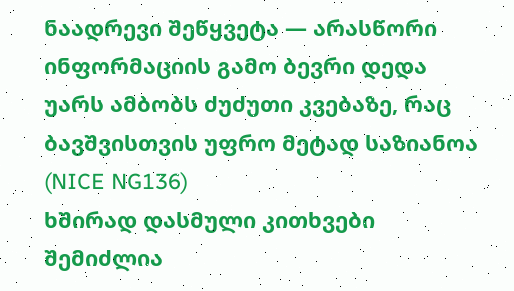ნაადრევი შეწყვეტა — არასწორი ინფორმაციის გამო ბევრი დედა უარს ამბობს ძუძუთი კვებაზე, რაც ბავშვისთვის უფრო მეტად საზიანოა (NICE NG136)
ხშირად დასმული კითხვები
შემიძლია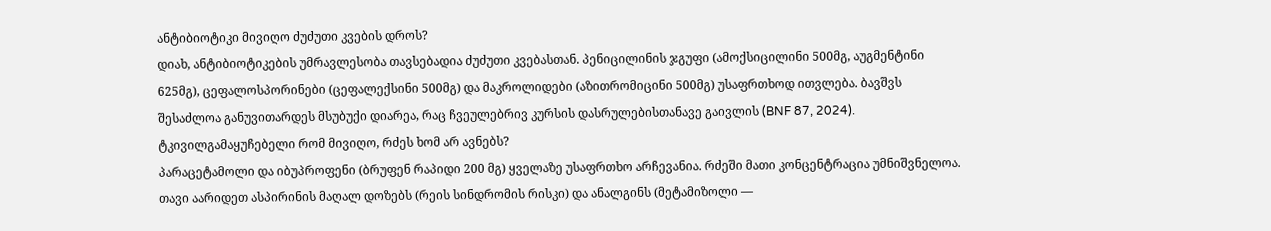ანტიბიოტიკი მივიღო ძუძუთი კვების დროს?
დიახ, ანტიბიოტიკების უმრავლესობა თავსებადია ძუძუთი კვებასთან. პენიცილინის ჯგუფი (ამოქსიცილინი 500მგ, აუგმენტინი 625მგ), ცეფალოსპორინები (ცეფალექსინი 500მგ) და მაკროლიდები (აზითრომიცინი 500მგ) უსაფრთხოდ ითვლება. ბავშვს შესაძლოა განუვითარდეს მსუბუქი დიარეა, რაც ჩვეულებრივ კურსის დასრულებისთანავე გაივლის (BNF 87, 2024).
ტკივილგამაყუჩებელი რომ მივიღო, რძეს ხომ არ ავნებს?
პარაცეტამოლი და იბუპროფენი (ბრუფენ რაპიდი 200 მგ) ყველაზე უსაფრთხო არჩევანია. რძეში მათი კონცენტრაცია უმნიშვნელოა. თავი აარიდეთ ასპირინის მაღალ დოზებს (რეის სინდრომის რისკი) და ანალგინს (მეტამიზოლი —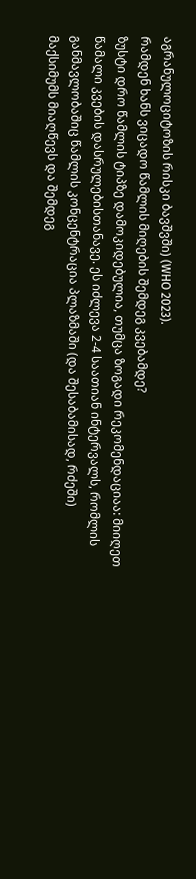აგრანულოციტოზის რისკი ბავშვში) (WHO 2023).
რამდენ ხანს ვიცადო წამლის მიღების შემდეგ კვებამდე?
ზუსტი დრო წამლის ტიპზე დამოკიდებულია, თუმცა ზოგადი რეკომენდაციაა: მიიღეთ წამალი კვების დასრულებისთანავე. ეს იძლევა 2-4 საათიან ინტერვალს, რომლის განმავლობაშიც წამლის კონცენტრაცია პლაზმაში (და შესაბამისად, რძეში) მაქსიმუმს მიაღწევს და შემდეგ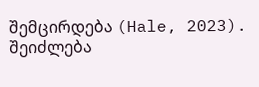შემცირდება (Hale, 2023).
შეიძლება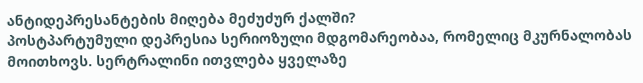ანტიდეპრესანტების მიღება მეძუძურ ქალში?
პოსტპარტუმული დეპრესია სერიოზული მდგომარეობაა, რომელიც მკურნალობას მოითხოვს. სერტრალინი ითვლება ყველაზე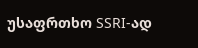უსაფრთხო SSRI-ად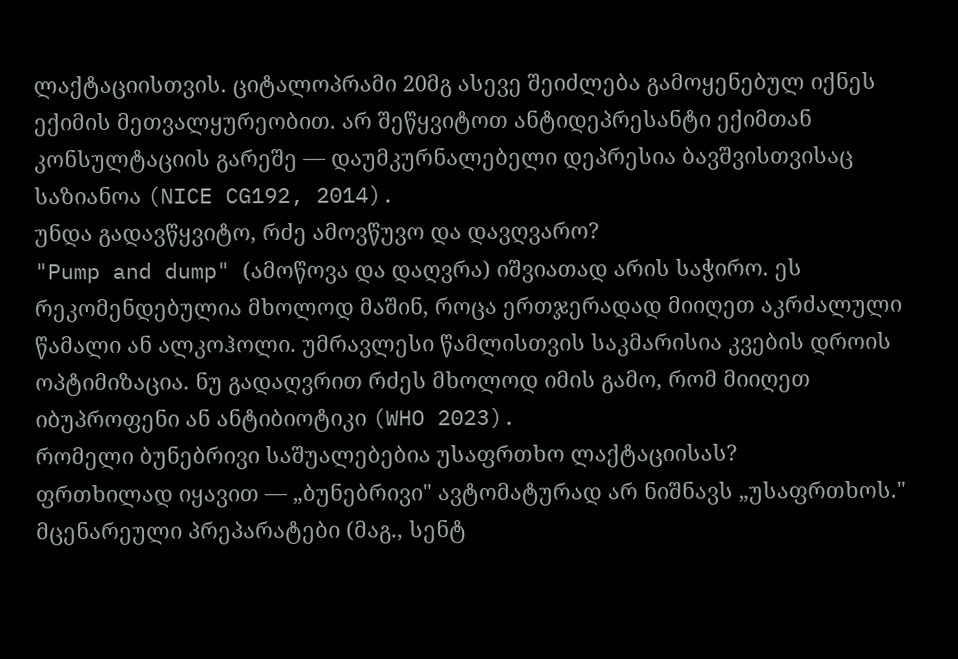ლაქტაციისთვის. ციტალოპრამი 20მგ ასევე შეიძლება გამოყენებულ იქნეს ექიმის მეთვალყურეობით. არ შეწყვიტოთ ანტიდეპრესანტი ექიმთან კონსულტაციის გარეშე — დაუმკურნალებელი დეპრესია ბავშვისთვისაც საზიანოა (NICE CG192, 2014).
უნდა გადავწყვიტო, რძე ამოვწუვო და დავღვარო?
"Pump and dump" (ამოწოვა და დაღვრა) იშვიათად არის საჭირო. ეს რეკომენდებულია მხოლოდ მაშინ, როცა ერთჯერადად მიიღეთ აკრძალული წამალი ან ალკოჰოლი. უმრავლესი წამლისთვის საკმარისია კვების დროის ოპტიმიზაცია. ნუ გადაღვრით რძეს მხოლოდ იმის გამო, რომ მიიღეთ იბუპროფენი ან ანტიბიოტიკი (WHO 2023).
რომელი ბუნებრივი საშუალებებია უსაფრთხო ლაქტაციისას?
ფრთხილად იყავით — „ბუნებრივი" ავტომატურად არ ნიშნავს „უსაფრთხოს." მცენარეული პრეპარატები (მაგ., სენტ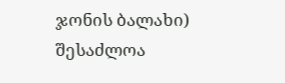ჯონის ბალახი) შესაძლოა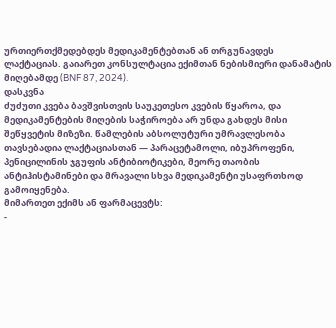ურთიერთქმედებდეს მედიკამენტებთან ან თრგუნავდეს ლაქტაციას. გაიარეთ კონსულტაცია ექიმთან ნებისმიერი დანამატის მიღებამდე (BNF 87, 2024).
დასკვნა
ძუძუთი კვება ბავშვისთვის საუკეთესო კვების წყაროა, და მედიკამენტების მიღების საჭიროება არ უნდა გახდეს მისი შეწყვეტის მიზეზი. წამლების აბსოლუტური უმრავლესობა თავსებადია ლაქტაციასთან — პარაცეტამოლი, იბუპროფენი, პენიცილინის ჯგუფის ანტიბიოტიკები, მეორე თაობის ანტიჰისტამინები და მრავალი სხვა მედიკამენტი უსაფრთხოდ გამოიყენება.
მიმართეთ ექიმს ან ფარმაცევტს:
-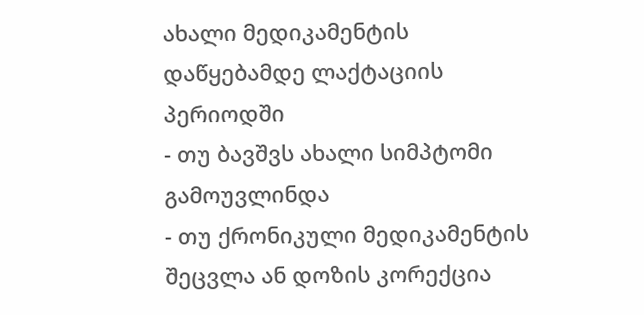ახალი მედიკამენტის დაწყებამდე ლაქტაციის პერიოდში
- თუ ბავშვს ახალი სიმპტომი გამოუვლინდა
- თუ ქრონიკული მედიკამენტის შეცვლა ან დოზის კორექცია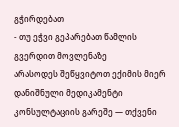გჭირდებათ
- თუ ეჭვი გეპარებათ წამლის გვერდით მოვლენაზე
არასოდეს შეწყვიტოთ ექიმის მიერ დანიშნული მედიკამენტი კონსულტაციის გარეშე — თქვენი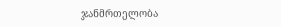ჯანმრთელობა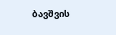ბავშვის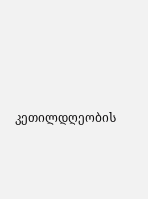კეთილდღეობის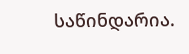საწინდარია.